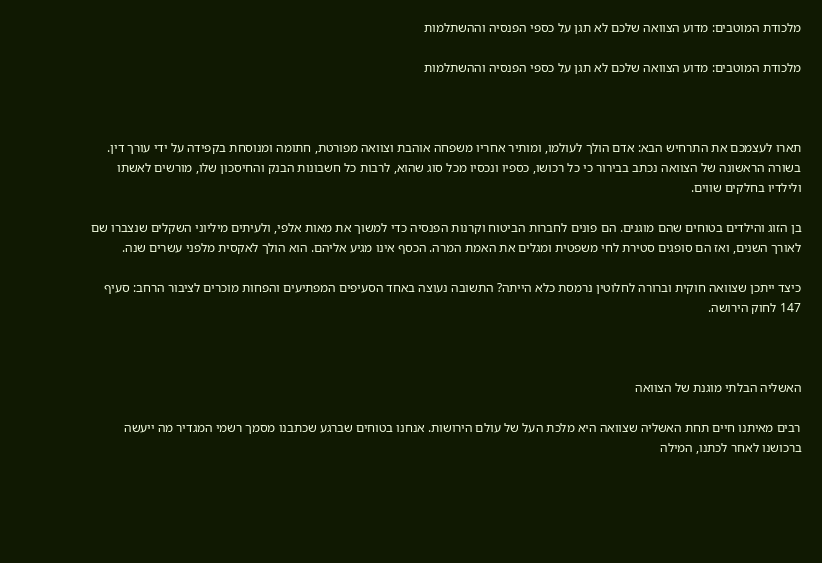מלכודת המוטבים: מדוע הצוואה שלכם לא תגן על כספי הפנסיה וההשתלמות

מלכודת המוטבים: מדוע הצוואה שלכם לא תגן על כספי הפנסיה וההשתלמות



תארו לעצמכם את התרחיש הבא: אדם הולך לעולמו, ומותיר אחריו משפחה אוהבת וצוואה מפורטת, חתומה ומנוסחת בקפידה על ידי עורך דין. בשורה הראשונה של הצוואה נכתב בבירור כי כל רכושו, כספיו ונכסיו מכל סוג שהוא, לרבות כל חשבונות הבנק והחיסכון שלו, מורשים לאשתו ולילדיו בחלקים שווים.

בן הזוג והילדים בטוחים שהם מוגנים. הם פונים לחברות הביטוח וקרנות הפנסיה כדי למשוך את מאות אלפי, ולעיתים מיליוני השקלים שנצברו שם לאורך השנים, ואז הם סופגים סטירת לחי משפטית ומגלים את האמת המרה. הכסף אינו מגיע אליהם. הוא הולך לאקסית מלפני עשרים שנה.

כיצד ייתכן שצוואה חוקית וברורה לחלוטין נרמסת כלא הייתה? התשובה נעוצה באחד הסעיפים המפתיעים והפחות מוכרים לציבור הרחב: סעיף 147 לחוק הירושה.



האשליה הבלתי מוגנת של הצוואה

רבים מאיתנו חיים תחת האשליה שצוואה היא מלכת העל של עולם הירושות. אנחנו בטוחים שברגע שכתבנו מסמך רשמי המגדיר מה ייעשה ברכושנו לאחר לכתנו, המילה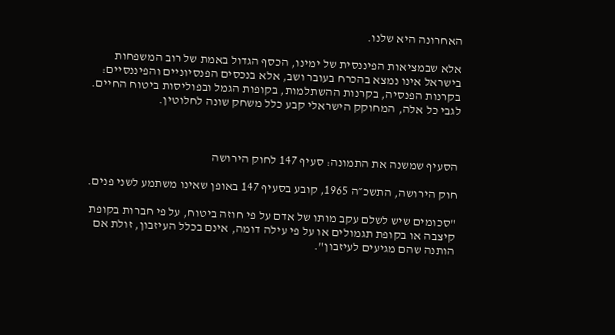האחרונה היא שלנו.

אלא שבמציאות הפיננסית של ימינו, הכסף הגדול באמת של רוב המשפחות בישראל אינו נמצא בהכרח בעובר ושב, אלא בנכסים הפנסיוניים והפיננסיים: בקרנות הפנסיה, בקרנות ההשתלמות, בקופות הגמל ובפוליסות ביטוח החיים. לגבי כל אלה, המחוקק הישראלי קבע כלל משחק שונה לחלוטין.



הסעיף שמשנה את התמונה: סעיף 147 לחוק הירושה

חוק הירושה, התשכ״ה 1965, קובע בסעיף 147 באופן שאינו משתמע לשני פנים.

"סכומים שיש לשלם עקב מותו של אדם על פי חוזה ביטוח, על פי חברות בקופת קיצבה או בקופת תגמולים או על פי עילה דומה, אינם בכלל העיזבון, זולת אם הותנה שהם מגיעים לעיזבון".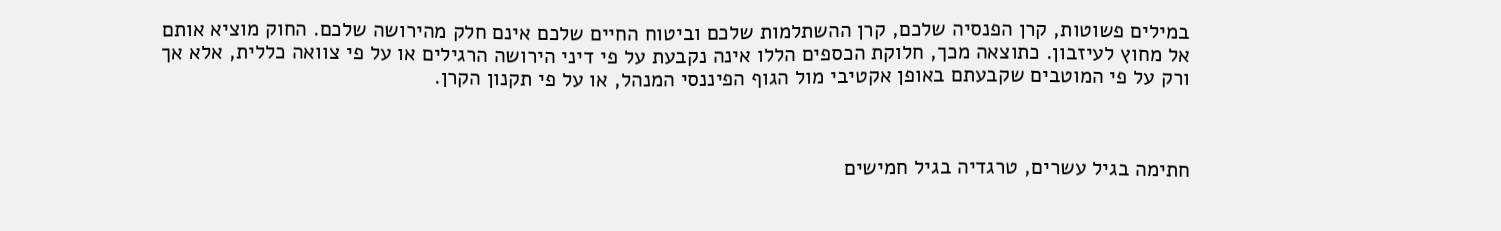במילים פשוטות, קרן הפנסיה שלכם, קרן ההשתלמות שלכם וביטוח החיים שלכם אינם חלק מהירושה שלכם. החוק מוציא אותם אל מחוץ לעיזבון. כתוצאה מכך, חלוקת הכספים הללו אינה נקבעת על פי דיני הירושה הרגילים או על פי צוואה כללית, אלא אך ורק על פי המוטבים שקבעתם באופן אקטיבי מול הגוף הפיננסי המנהל, או על פי תקנון הקרן.



חתימה בגיל עשרים, טרגדיה בגיל חמישים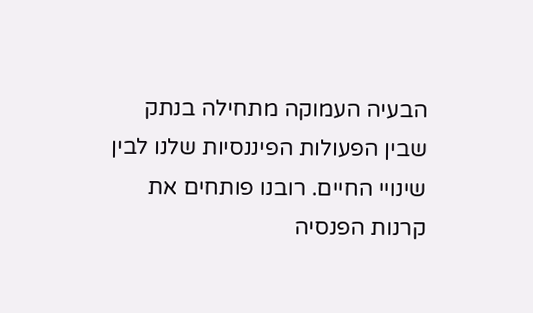הבעיה העמוקה מתחילה בנתק שבין הפעולות הפיננסיות שלנו לבין שינויי החיים. רובנו פותחים את קרנות הפנסיה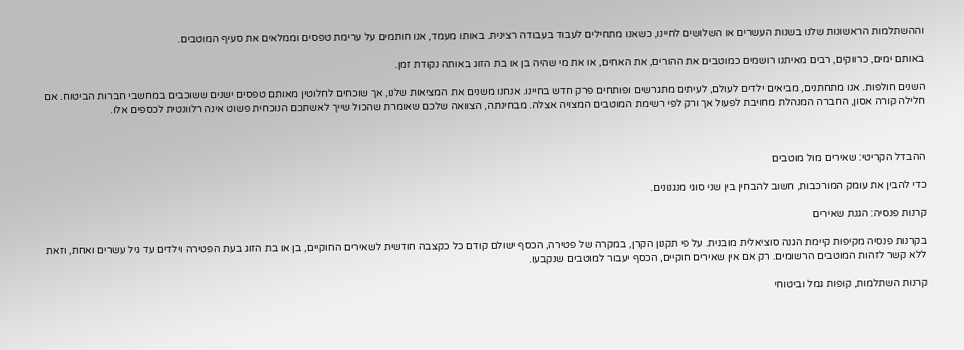וההשתלמות הראשונות שלנו בשנות העשרים או השלושים לחיינו, כשאנו מתחילים לעבוד בעבודה רצינית. באותו מעמד, אנו חותמים על ערימת טפסים וממלאים את סעיף המוטבים.

באותם ימים, כרווקים, רבים מאיתנו רושמים כמוטבים את ההורים, את האחים, או את מי שהיה בן או בת הזוג באותה נקודת זמן.

השנים חולפות. אנו מתחתנים, מביאים ילדים לעולם, לעיתים מתגרשים ופותחים פרק חדש בחיינו. אנחנו משנים את המציאות שלנו, אך שוכחים לחלוטין מאותם טפסים ישנים ששוכבים במחשבי חברות הביטוח. אם חלילה קורה אסון, החברה המנהלת מחויבת לפעול אך ורק לפי רשימת המוטבים המצויה אצלה. מבחינתה, הצוואה שלכם שאומרת שהכול שייך לאשתכם הנוכחית פשוט אינה רלוונטית לכספים אלו.



ההבדל הקריטי: שאירים מול מוטבים

כדי להבין את עומק המורכבות, חשוב להבחין בין שני סוגי מנגנונים.

קרנות פנסיה: הגנת שאירים

בקרנות פנסיה מקיפות קיימת הגנה סוציאלית מובנית. על פי תקנון הקרן, במקרה של פטירה, הכסף ישולם קודם כל כקצבה חודשית לשאירים החוקיים, בן או בת הזוג בעת הפטירה וילדים עד גיל עשרים ואחת, וזאת ללא קשר לזהות המוטבים הרשומים. רק אם אין שאירים חוקיים, הכסף יעבור למוטבים שנקבעו.

קרנות השתלמות, קופות גמל וביטוחי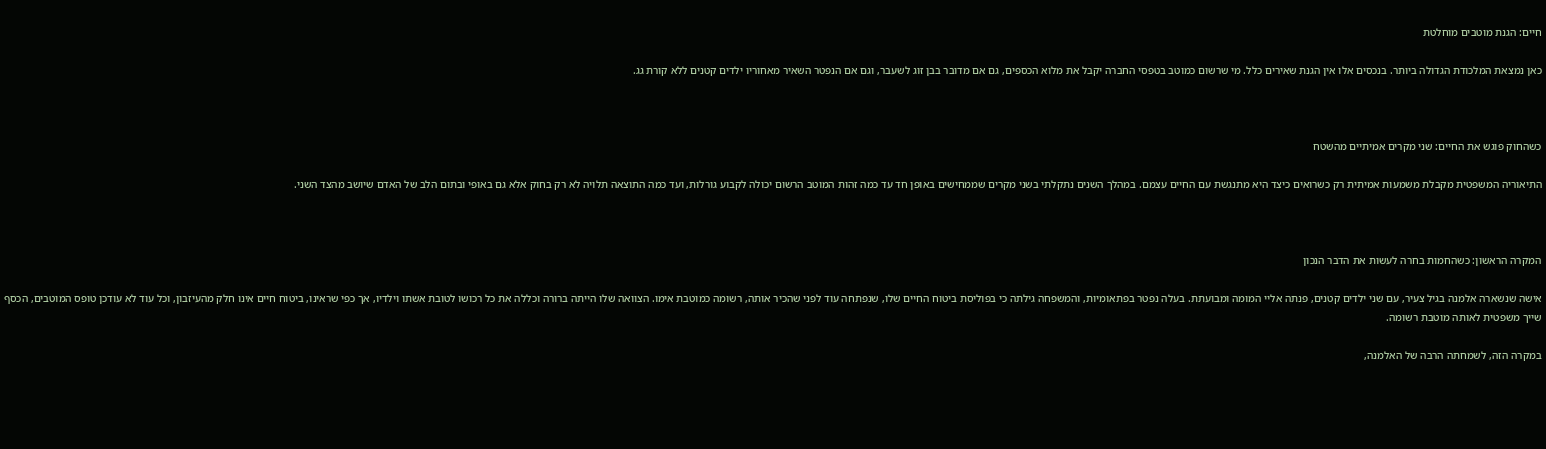חיים: הגנת מוטבים מוחלטת

כאן נמצאת המלכודת הגדולה ביותר. בנכסים אלו אין הגנת שאירים כלל. מי שרשום כמוטב בטפסי החברה יקבל את מלוא הכספים, גם אם מדובר בבן זוג לשעבר, וגם אם הנפטר השאיר מאחוריו ילדים קטנים ללא קורת גג.



כשהחוק פוגש את החיים: שני מקרים אמיתיים מהשטח

התיאוריה המשפטית מקבלת משמעות אמיתית רק כשרואים כיצד היא מתנגשת עם החיים עצמם. במהלך השנים נתקלתי בשני מקרים שממחישים באופן חד עד כמה זהות המוטב הרשום יכולה לקבוע גורלות, ועד כמה התוצאה תלויה לא רק בחוק אלא גם באופי ובתום הלב של האדם שיושב מהצד השני.



המקרה הראשון: כשהחמות בחרה לעשות את הדבר הנכון

אישה שנשארה אלמנה בגיל צעיר, עם שני ילדים קטנים, פנתה אליי המומה ומבועתת. בעלה נפטר בפתאומיות, והמשפחה גילתה כי בפוליסת ביטוח החיים שלו, שנפתחה עוד לפני שהכיר אותה, רשומה כמוטבת אימו. הצוואה שלו הייתה ברורה וכללה את כל רכושו לטובת אשתו וילדיו, אך כפי שראינו, ביטוח חיים אינו חלק מהעיזבון, וכל עוד לא עודכן טופס המוטבים, הכסף שייך משפטית לאותה מוטבת רשומה.

במקרה הזה, לשמחתה הרבה של האלמנה,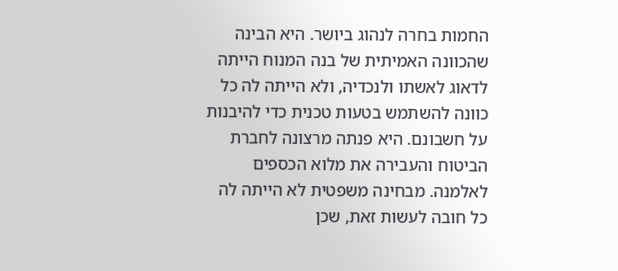החמות בחרה לנהוג ביושר. היא הבינה שהכוונה האמיתית של בנה המנוח הייתה לדאוג לאשתו ולנכדיה, ולא הייתה לה כל כוונה להשתמש בטעות טכנית כדי להיבנות על חשבונם. היא פנתה מרצונה לחברת הביטוח והעבירה את מלוא הכספים לאלמנה. מבחינה משפטית לא הייתה לה כל חובה לעשות זאת, שכן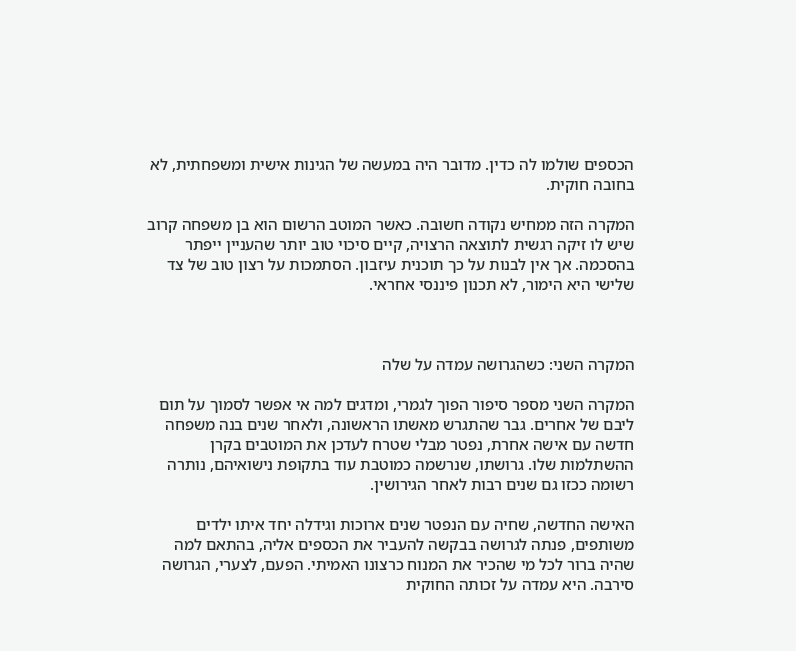הכספים שולמו לה כדין. מדובר היה במעשה של הגינות אישית ומשפחתית, לא בחובה חוקית.

המקרה הזה ממחיש נקודה חשובה. כאשר המוטב הרשום הוא בן משפחה קרוב שיש לו זיקה רגשית לתוצאה הרצויה, קיים סיכוי טוב יותר שהעניין ייפתר בהסכמה. אך אין לבנות על כך תוכנית עיזבון. הסתמכות על רצון טוב של צד שלישי היא הימור, לא תכנון פיננסי אחראי.



המקרה השני: כשהגרושה עמדה על שלה

המקרה השני מספר סיפור הפוך לגמרי, ומדגים למה אי אפשר לסמוך על תום ליבם של אחרים. גבר שהתגרש מאשתו הראשונה, ולאחר שנים בנה משפחה חדשה עם אישה אחרת, נפטר מבלי שטרח לעדכן את המוטבים בקרן ההשתלמות שלו. גרושתו, שנרשמה כמוטבת עוד בתקופת נישואיהם, נותרה רשומה ככזו גם שנים רבות לאחר הגירושין.

האישה החדשה, שחיה עם הנפטר שנים ארוכות וגידלה יחד איתו ילדים משותפים, פנתה לגרושה בבקשה להעביר את הכספים אליה, בהתאם למה שהיה ברור לכל מי שהכיר את המנוח כרצונו האמיתי. הפעם, לצערי, הגרושה סירבה. היא עמדה על זכותה החוקית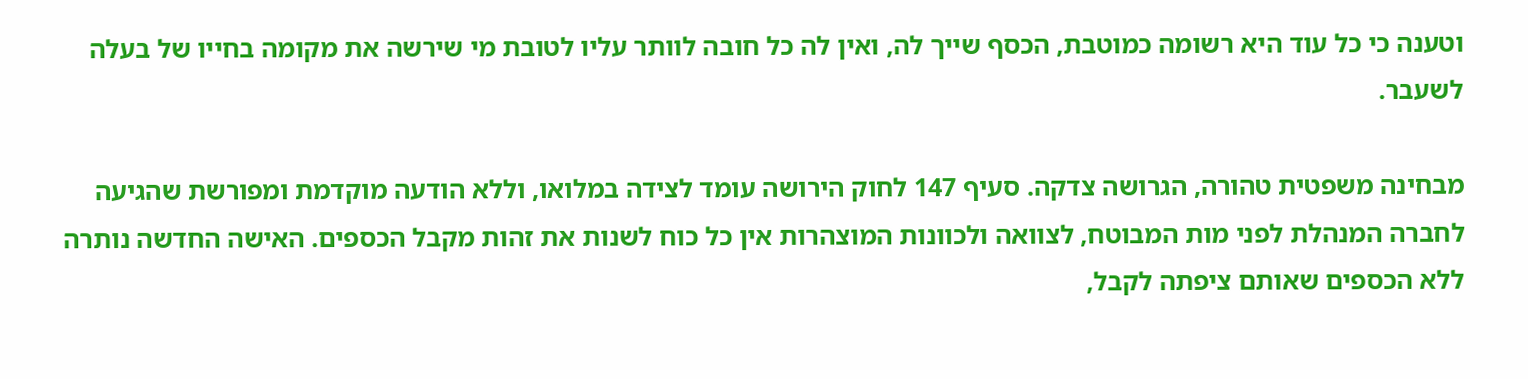וטענה כי כל עוד היא רשומה כמוטבת, הכסף שייך לה, ואין לה כל חובה לוותר עליו לטובת מי שירשה את מקומה בחייו של בעלה לשעבר.

מבחינה משפטית טהורה, הגרושה צדקה. סעיף 147 לחוק הירושה עומד לצידה במלואו, וללא הודעה מוקדמת ומפורשת שהגיעה לחברה המנהלת לפני מות המבוטח, לצוואה ולכוונות המוצהרות אין כל כוח לשנות את זהות מקבל הכספים. האישה החדשה נותרה ללא הכספים שאותם ציפתה לקבל,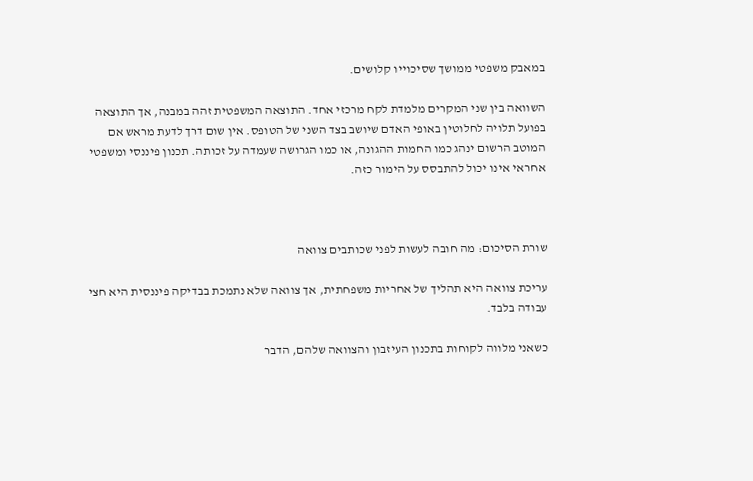במאבק משפטי ממושך שסיכוייו קלושים.

השוואה בין שני המקרים מלמדת לקח מרכזי אחד. התוצאה המשפטית זהה במבנה, אך התוצאה בפועל תלויה לחלוטין באופי האדם שיושב בצד השני של הטופס. אין שום דרך לדעת מראש אם המוטב הרשום ינהג כמו החמות ההגונה, או כמו הגרושה שעמדה על זכותה. תכנון פיננסי ומשפטי אחראי אינו יכול להתבסס על הימור כזה.



שורת הסיכום: מה חובה לעשות לפני שכותבים צוואה

עריכת צוואה היא תהליך של אחריות משפחתית, אך צוואה שלא נתמכת בבדיקה פיננסית היא חצי עבודה בלבד.

כשאני מלווה לקוחות בתכנון העיזבון והצוואה שלהם, הדבר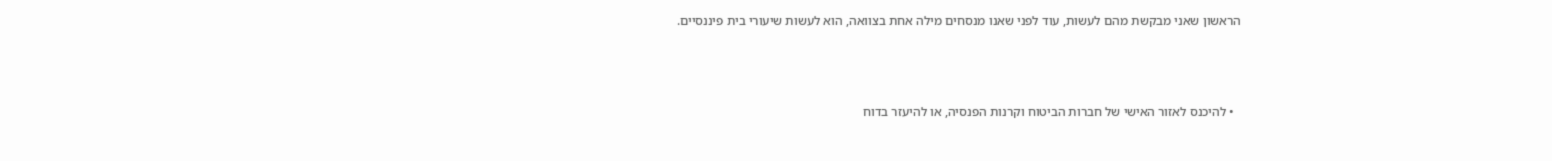הראשון שאני מבקשת מהם לעשות, עוד לפני שאנו מנסחים מילה אחת בצוואה, הוא לעשות שיעורי בית פיננסיים.



  • להיכנס לאזור האישי של חברות הביטוח וקרנות הפנסיה, או להיעזר בדוח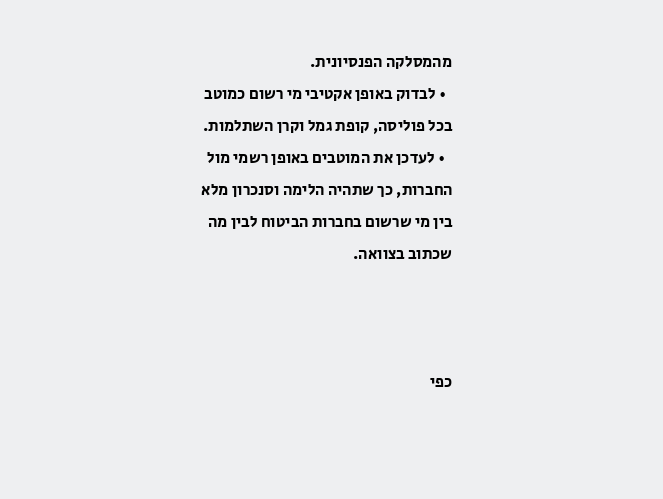מהמסלקה הפנסיונית.
  • לבדוק באופן אקטיבי מי רשום כמוטב בכל פוליסה, קופת גמל וקרן השתלמות.
  • לעדכן את המוטבים באופן רשמי מול החברות, כך שתהיה הלימה וסנכרון מלא בין מי שרשום בחברות הביטוח לבין מה שכתוב בצוואה.



כפי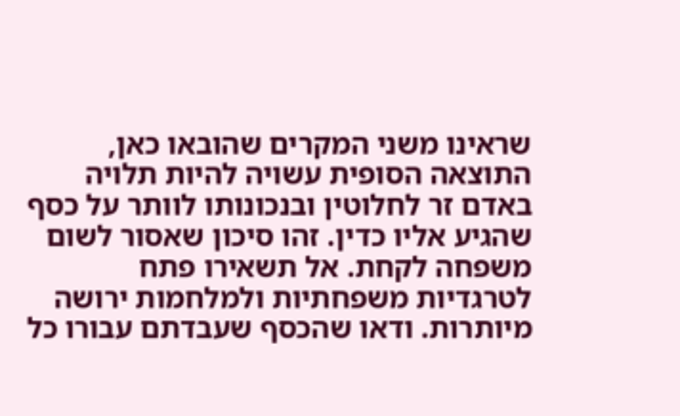שראינו משני המקרים שהובאו כאן, התוצאה הסופית עשויה להיות תלויה באדם זר לחלוטין ובנכונותו לוותר על כסף שהגיע אליו כדין. זהו סיכון שאסור לשום משפחה לקחת. אל תשאירו פתח לטרגדיות משפחתיות ולמלחמות ירושה מיותרות. ודאו שהכסף שעבדתם עבורו כל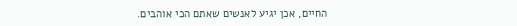החיים, אכן יגיע לאנשים שאתם הכי אוהבים.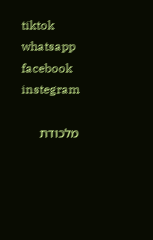tiktok
whatsapp
facebook
instegram

מלכודת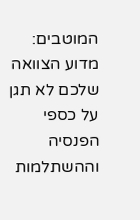המוטבים: מדוע הצוואה שלכם לא תגן על כספי הפנסיה וההשתלמות